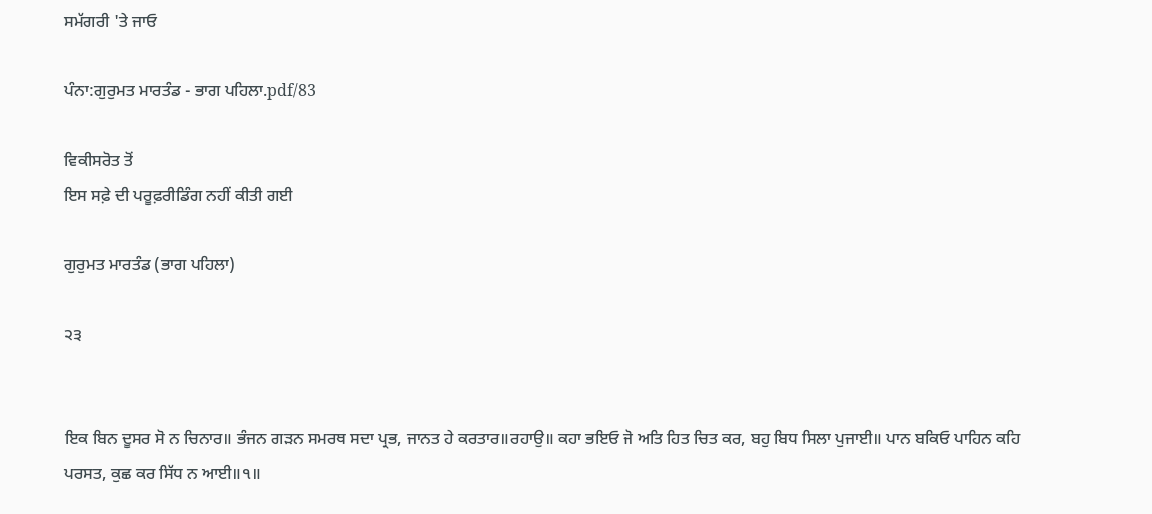ਸਮੱਗਰੀ 'ਤੇ ਜਾਓ

ਪੰਨਾ:ਗੁਰੁਮਤ ਮਾਰਤੰਡ - ਭਾਗ ਪਹਿਲਾ.pdf/83

ਵਿਕੀਸਰੋਤ ਤੋਂ
ਇਸ ਸਫ਼ੇ ਦੀ ਪਰੂਫ਼ਰੀਡਿੰਗ ਨਹੀਂ ਕੀਤੀ ਗਈ

ਗੁਰੁਮਤ ਮਾਰਤੰਡ (ਭਾਗ ਪਹਿਲਾ)

੨੩


ਇਕ ਬਿਨ ਦੂਸਰ ਸੋ ਨ ਚਿਨਾਰ॥ ਭੰਜਨ ਗੜਨ ਸਮਰਥ ਸਦਾ ਪ੍ਰਭ, ਜਾਨਤ ਹੇ ਕਰਤਾਰ॥ਰਹਾਉ॥ ਕਹਾ ਭਇਓ ਜੋ ਅਤਿ ਹਿਤ ਚਿਤ ਕਰ, ਬਹੁ ਬਿਧ ਸਿਲਾ ਪੁਜਾਈ॥ ਪਾਨ ਬਕਿਓ ਪਾਹਿਨ ਕਹਿ ਪਰਸਤ, ਕੁਛ ਕਰ ਸਿੱਧ ਨ ਆਈ॥੧॥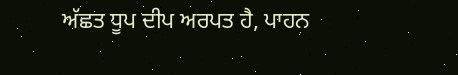ਅੱਛਤ ਧੂਪ ਦੀਪ ਅਰਪਤ ਹੈ, ਪਾਹਨ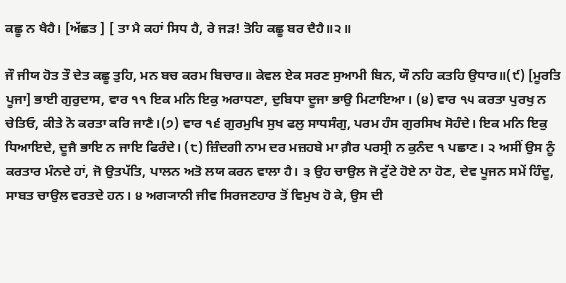ਕਛੂ ਨ ਖੈਹੈ। [ਅੱਛਤ ] [ ਤਾ ਮੈ ਕਹਾਂ ਸਿਧ ਹੈ, ਰੇ ਜੜ! ਤੋਹਿ ਕਛੂ ਬਰ ਦੈਹੈ॥੨॥

ਜੌ ਜੀਯ ਹੋਤ ਤੌ ਦੇਤ ਕਛੂ ਤੁਹਿ, ਮਨ ਬਚ ਕਰਮ ਬਿਚਾਰ॥ ਕੇਵਲ ਏਕ ਸਰਣ ਸੁਆਮੀ ਬਿਨ, ਯੌ ਨਹਿ ਕਤਹਿ ਉਧਾਰ॥(੯) [ਮੂਰਤਿ ਪੂਜਾ] ਭਾਈ ਗੁਰੁਦਾਸ, ਵਾਰ ੧੧ ਇਕ ਮਨਿ ਇਕੁ ਅਰਾਧਣਾ, ਦੁਬਿਧਾ ਦੂਜਾ ਭਾਉ ਮਿਟਾਇਆ। (੪) ਵਾਰ ੧੫ ਕਰਤਾ ਪੁਰਖੁ ਨ ਚੇਤਿਓ, ਕੀਤੇ ਨੋ ਕਰਤਾ ਕਰਿ ਜਾਣੈ।(੭) ਵਾਰ ੧੬ ਗੁਰਮੁਖਿ ਸੁਖ ਫਲੁ ਸਾਧਸੰਗੁ, ਪਰਮ ਹੰਸ ਗੁਰਸਿਖ ਸੋਹੰਦੇ। ਇਕ ਮਨਿ ਇਕੁ ਧਿਆਇਦੇ, ਦੂਜੈ ਭਾਇ ਨ ਜਾਇ ਫਿਰੰਦੇ। (੮) ਜ਼ਿੰਦਗੀ ਨਾਮ ਦਰ ਮਜ਼ਹਬੇ ਮਾ ਗ਼ੈਰ ਪਰਸ੍ਰੀ ਨ ਕੁਨੰਦ ੧ ਪਛਾਣ। ੨ ਅਸੀਂ ਉਸ ਨੂੰ ਕਰਤਾਰ ਮੰਨਦੇ ਹਾਂ, ਜੋ ਉਤਪੱਤਿ, ਪਾਲਨ ਅਤੋ ਲਯ ਕਰਨ ਵਾਲਾ ਹੈ। ੩ ਉਹ ਚਾਉਲ ਜੋ ਟੁੱਟੇ ਹੋਏ ਨਾ ਹੋਣ, ਦੇਵ ਪੂਜਨ ਸਮੇਂ ਹਿੰਦੂ, ਸਾਬਤ ਚਾਉਲ ਵਰਤਦੇ ਹਨ। ੪ ਅਗ੍ਯਾਨੀ ਜੀਵ ਸਿਰਜਣਹਾਰ ਤੋਂ ਵਿਮੁਖ ਹੋ ਕੇ, ਉਸ ਦੀ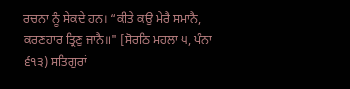ਰਚਨਾ ਨੂੰ ਸੇਕਦੇ ਹਨ। “ਕੀਤੇ ਕਉ ਮੇਰੈ ਸਮਾਨੈ, ਕਰਣਹਾਰ ਤ੍ਰਿਣੁ ਜਾਨੈ॥" [ਸੋਰਠਿ ਮਹਲਾ ੫, ਪੰਨਾ ੬੧੩) ਸਤਿਗੁਰਾਂ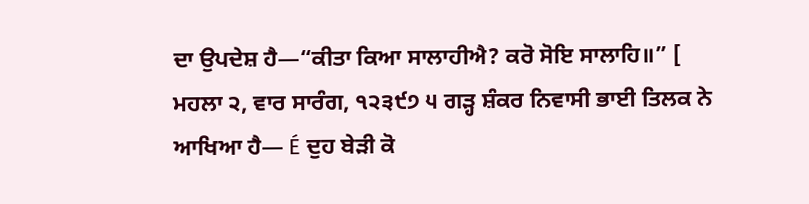ਦਾ ਉਪਦੇਸ਼ ਹੈ—“ਕੀਤਾ ਕਿਆ ਸਾਲਾਹੀਐ? ਕਰੋ ਸੋਇ ਸਾਲਾਹਿ॥” [ ਮਹਲਾ ੨, ਵਾਰ ਸਾਰੰਗ, ੧੨੩੯੭ ੫ ਗੜ੍ਹ ਸ਼ੰਕਰ ਨਿਵਾਸੀ ਭਾਈ ਤਿਲਕ ਨੇ ਆਖਿਆ ਹੈ— É ਦੁਹ ਬੇੜੀ ਕੋ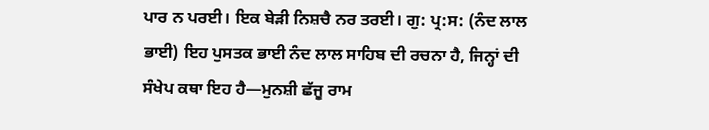ਪਾਰ ਨ ਪਰਈ। ਇਕ ਬੇੜੀ ਨਿਸ਼ਚੈ ਨਰ ਤਰਈ। ਗੁ: ਪ੍ਰ:ਸ: (ਨੰਦ ਲਾਲ ਭਾਈ) ਇਹ ਪੁਸਤਕ ਭਾਈ ਨੰਦ ਲਾਲ ਸਾਹਿਬ ਦੀ ਰਚਨਾ ਹੈ, ਜਿਨ੍ਹਾਂ ਦੀ ਸੰਖੇਪ ਕਥਾ ਇਹ ਹੈ—ਮੁਨਸ਼ੀ ਛੱਜੂ ਰਾਮ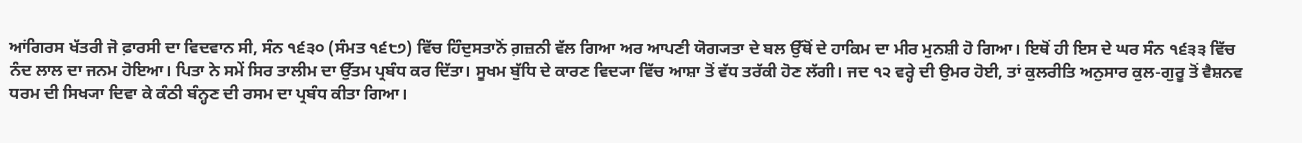ਆਂਗਿਰਸ ਖੱਤਰੀ ਜੋ ਫ਼ਾਰਸੀ ਦਾ ਵਿਦਵਾਨ ਸੀ, ਸੰਨ ੧੬੩੦ (ਸੰਮਤ ੧੬੮੭) ਵਿੱਚ ਹਿੰਦੁਸਤਾਨੋਂ ਗ਼ਜ਼ਨੀ ਵੱਲ ਗਿਆ ਅਰ ਆਪਣੀ ਯੋਗ੍ਯਤਾ ਦੇ ਬਲ ਉੱਥੋਂ ਦੇ ਹਾਕਿਮ ਦਾ ਮੀਰ ਮੁਨਸ਼ੀ ਹੋ ਗਿਆ। ਇਥੋਂ ਹੀ ਇਸ ਦੇ ਘਰ ਸੰਨ ੧੬੩੩ ਵਿੱਚ ਨੰਦ ਲਾਲ ਦਾ ਜਨਮ ਹੋਇਆ। ਪਿਤਾ ਨੇ ਸਮੇਂ ਸਿਰ ਤਾਲੀਮ ਦਾ ਉੱਤਮ ਪ੍ਰਬੰਧ ਕਰ ਦਿੱਤਾ। ਸੂਖਮ ਬੁੱਧਿ ਦੇ ਕਾਰਣ ਵਿਦ੍ਯਾ ਵਿੱਚ ਆਸ਼ਾ ਤੋਂ ਵੱਧ ਤਰੱਕੀ ਹੋਣ ਲੱਗੀ। ਜਦ ੧੨ ਵਰ੍ਹੇ ਦੀ ਉਮਰ ਹੋਈ, ਤਾਂ ਕੁਲਰੀਤਿ ਅਨੁਸਾਰ ਕੁਲ-ਗੁਰੂ ਤੋਂ ਵੈਸ਼ਨਵ ਧਰਮ ਦੀ ਸਿਖ੍ਯਾ ਦਿਵਾ ਕੇ ਕੰਠੀ ਬੰਨ੍ਹਣ ਦੀ ਰਸਮ ਦਾ ਪ੍ਰਬੰਧ ਕੀਤਾ ਗਿਆ।